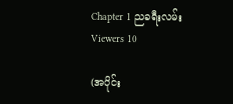Chapter 1 ညခရီးလမ်း
Viewers 10

(အပိုင်း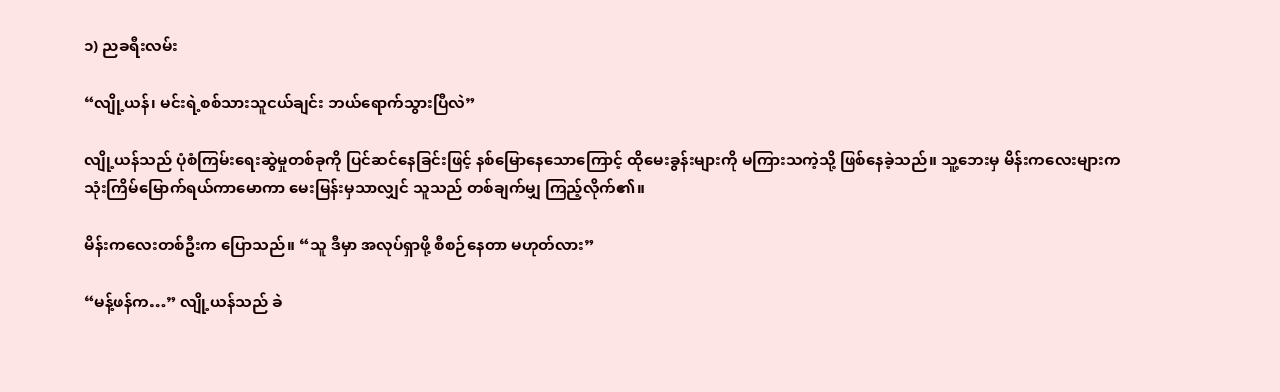၁) ညခရီးလမ်း

“လျို့ယန်၊ မင်းရဲ့စစ်သားသူငယ်ချင်း ဘယ်ရောက်သွားပြီလဲ”

လျို့ယန်သည် ပုံစံကြမ်းရေးဆွဲမှုတစ်ခုကို ပြင်ဆင်နေခြင်းဖြင့် နစ်မြောနေသောကြောင့် ထိုမေးခွန်းများကို မကြားသကဲ့သို့ ဖြစ်နေခဲ့သည်။ သူ့ဘေးမှ မိန်းကလေးများက သုံးကြိမ်မြောက်ရယ်ကာမောကာ မေးမြန်းမှသာလျှင် သူသည် တစ်ချက်မျှ ကြည့်လိုက်၏။

မိန်းကလေးတစ်ဦးက ပြောသည်။ “သူ ဒီမှာ အလုပ်ရှာဖို့ စီစဉ်နေတာ မဟုတ်လား”

“မန့်ဖန်က…” လျို့ယန်သည် ခဲ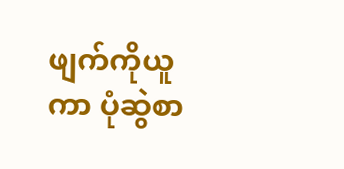ဖျက်ကိုယူကာ ပုံဆွဲစာ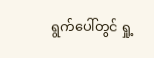ရွက်ပေါ်တွင် ရှု့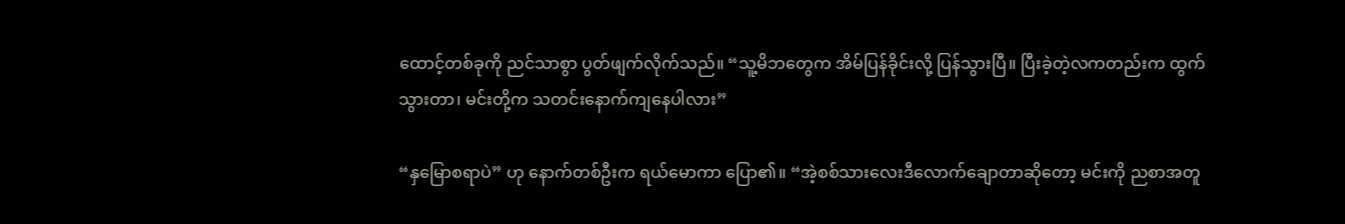ထောင့်တစ်ခုကို ညင်သာစွာ ပွတ်ဖျက်လိုက်သည်။ “သူ့မိဘတွေက အိမ်ပြန်ခိုင်းလို့ ပြန်သွားပြီ။ ပြီးခဲ့တဲ့လကတည်းက ထွက်သွားတာ၊ မင်းတို့က သတင်းနောက်ကျနေပါလား”

“နှမြောစရာပဲ” ဟု နောက်တစ်ဦးက ရယ်မောကာ ပြော၏။ “အဲ့စစ်သားလေးဒီလောက်ချောတာဆိုတော့ မင်းကို ညစာအတူ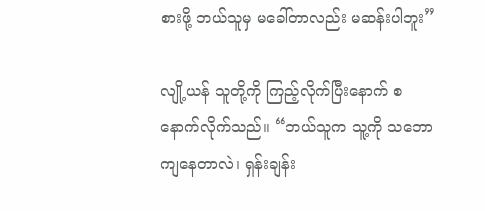စားဖို့ ဘယ်သူမှ မခေါ်တာလည်း မဆန်းပါဘူး”

လျို့ယန် သူတို့ကို ကြည့်လိုက်ပြီးနောက် စနောက်လိုက်သည်။ “ဘယ်သူက သူ့ကို သဘောကျနေတာလဲ၊ ရှန်းချန်း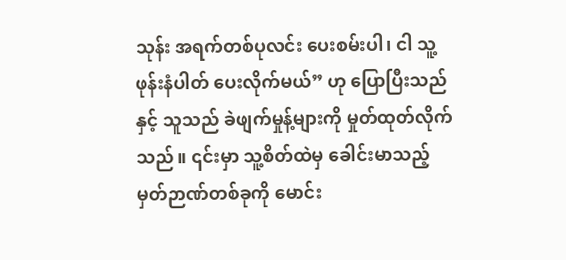သုန်း အရက်တစ်ပုလင်း ပေးစမ်းပါ၊ ငါ သူ့ဖုန်းနံပါတ် ပေးလိုက်မယ်” ဟု ပြောပြီးသည်နှင့် သူသည် ခဲဖျက်မှုန့်များကို မှုတ်ထုတ်လိုက်သည်။ ၎င်းမှာ သူ့စိတ်ထဲမှ ခေါင်းမာသည့် မှတ်ဉာဏ်တစ်ခုကို မောင်း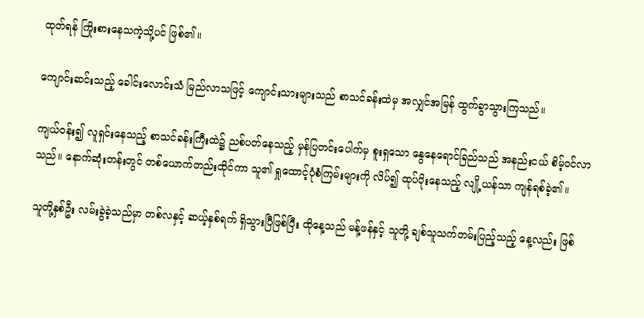ထုတ်ရန် ကြိုးစားနေသကဲ့သို့ပင် ဖြစ်၏။

ကျောင်းဆင်းသည့် ခေါင်းလောင်းသံ မြည်လာသဖြင့် ကျောင်းသားများသည် စာသင်ခန်းထဲမှ အလျှင်အမြန် ထွက်ခွာသွားကြသည်။

ကျယ်ဝန်း၍ လူရှင်းနေသည့် စာသင်ခန်းကြီးထဲ၌ ညစ်ပတ်နေသည့် မှန်ပြတင်းပေါက်မှ စူးရှသော နွေနေရောင်ခြည်သည် အနည်းငယ် စိမ့်ဝင်လာသည်။ နောက်ဆုံးတန်းတွင် တစ်ယောက်တည်းထိုင်ကာ သူ၏ ရှုထောင့်ပုံစံကြမ်းများကို လိပ်၍ ထုပ်ပိုးနေသည့် လျို့ယန်သာ ကျန်ရစ်ခဲ့၏။

သူတို့နှစ်ဦး လမ်းခွဲခဲ့သည်မှာ တစ်လနှင့် ဆယ့်နှစ်ရက် ရှိသွားပြီဖြစ်ပြီး ထိုနေ့သည် မန့်ဖန်နှင့် သူတို့ ချစ်သူသက်တမ်းပြည့်သည့် နေ့လည်း ဖြစ်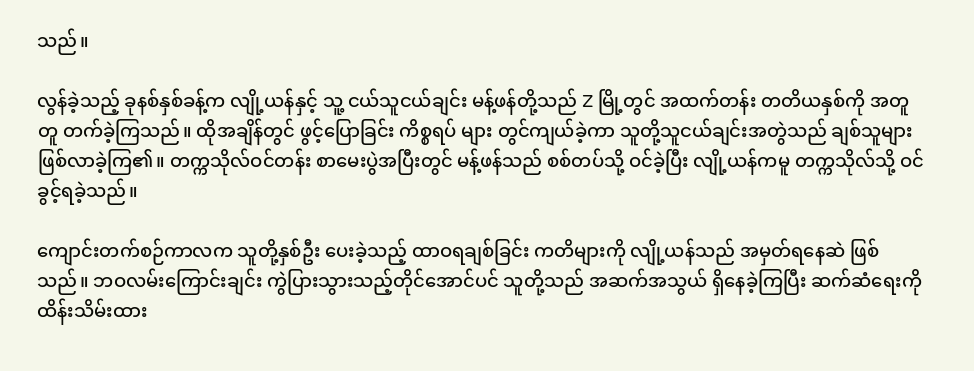သည်။

လွန်ခဲ့သည့် ခုနစ်နှစ်ခန့်က လျို့ယန်နှင့် သူ့ ငယ်သူငယ်ချင်း မန့်ဖန်တို့သည် Z မြို့တွင် အထက်တန်း တတိယနှစ်ကို အတူတူ တက်ခဲ့ကြသည်။ ထိုအချိန်တွင် ဖွင့်ပြောခြင်း ကိစ္စရပ် များ တွင်ကျယ်ခဲ့ကာ သူတို့သူငယ်ချင်းအတွဲသည် ချစ်သူများ ဖြစ်လာခဲ့ကြ၏။ တက္ကသိုလ်ဝင်တန်း စာမေးပွဲအပြီးတွင် မန့်ဖန်သည် စစ်တပ်သို့ ဝင်ခဲ့ပြီး လျို့ယန်ကမူ တက္ကသိုလ်သို့ ဝင်ခွင့်ရခဲ့သည်။

ကျောင်းတက်စဉ်ကာလက သူတို့နှစ်ဦး ပေးခဲ့သည့် ထာဝရချစ်ခြင်း ကတိများကို လျို့ယန်သည် အမှတ်ရနေဆဲ ဖြစ်သည်။ ဘဝလမ်းကြောင်းချင်း ကွဲပြားသွားသည့်တိုင်အောင်ပင် သူတို့သည် အဆက်အသွယ် ရှိနေခဲ့ကြပြီး ဆက်ဆံရေးကို ထိန်းသိမ်းထား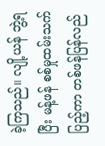ခဲ့ကြသည်။ လျို့ယန် ဘွဲ့ရပြီး မန့်ဖန် စစ်မှုထမ်းသက်ပြည့်ကာ တစ်ဖန်ပြန်လည်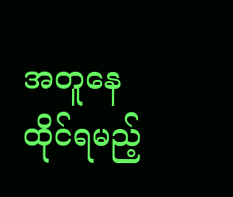အတူနေထိုင်ရမည့်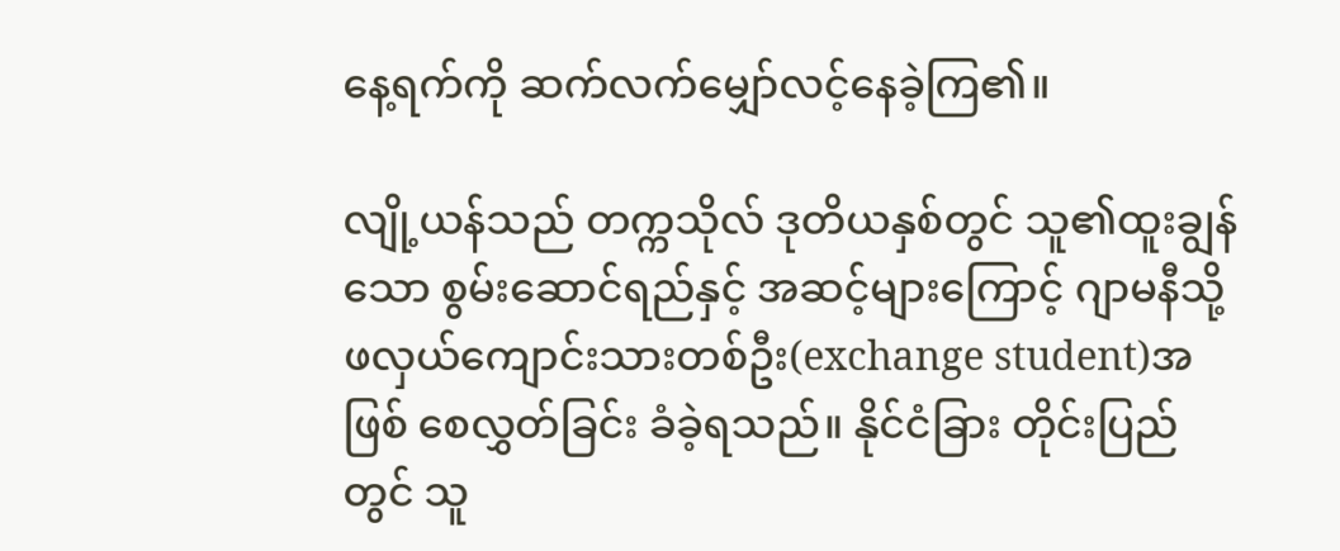နေ့ရက်ကို ဆက်လက်မျှော်လင့်နေခဲ့ကြ၏။

လျို့ယန်သည် တက္ကသိုလ် ဒုတိယနှစ်တွင် သူ၏ထူးချွန်သော စွမ်းဆောင်ရည်နှင့် အဆင့်များကြောင့် ဂျာမနီသို့ ဖလှယ်ကျောင်းသားတစ်ဦး(exchange student)အဖြစ် စေလွှတ်ခြင်း ခံခဲ့ရသည်။ နိုင်ငံခြား တိုင်းပြည်တွင် သူ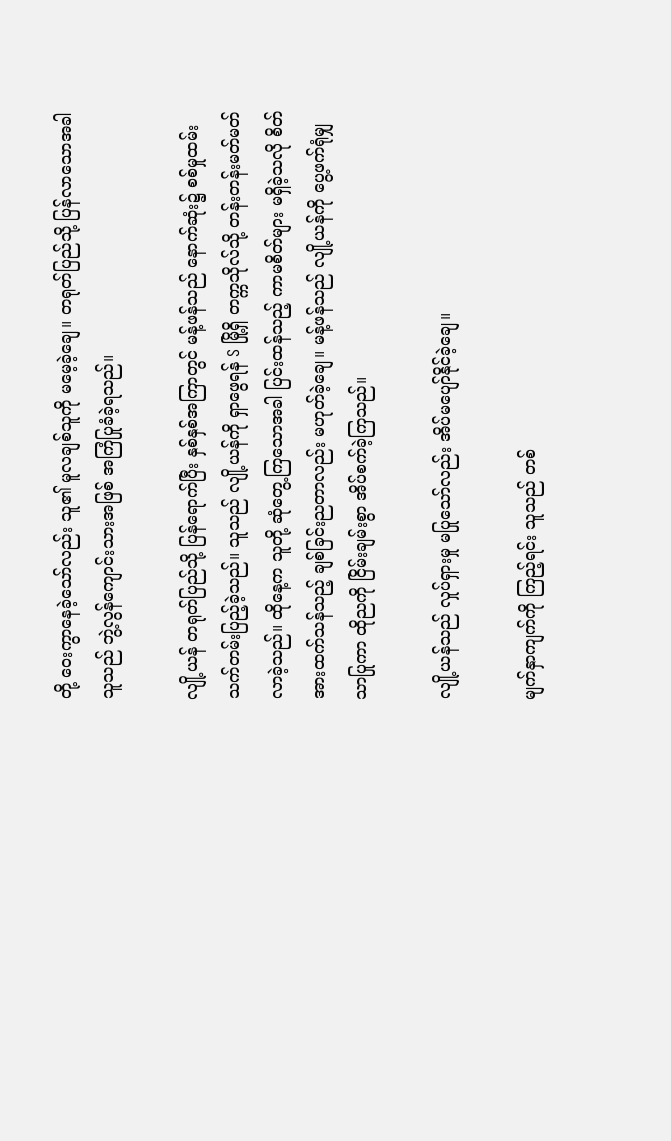တို့ ဝေးကွာနေခဲ့သော်လည်း သူ၏ မူလချစ်သူကို မမေ့ခဲ့ချေ။ တရုတ်ပြည်သို့ ပြန်လာသောအခါ သူသည် ဘွဲ့လွန်ကျောင်းသားအဖြစ် အကြံပြုခံခဲ့ရသည်။

လျို့ယန် တရုတ်ပြည်သို့ ပြန်ရောက်ပြီး နှစ်နှစ်အကြာတွင် မန့်ဖန်သည် နောက်ဆုံး၌ စစ်မှုထမ်းသက်တမ်းပြည့်ခဲ့သည်။ သူသည် လျို့ယန်ကို ရှာဖွေရန် S မြို့ရှိ တက္ကသိုလ်သို့ တန်းတန်းမတ်မတ် လာခဲ့သည်။ ထိုနေ့က သူတို့ ဆုံတွေ့ကြသောအခါ ပြင်းထန်သည့် ကာမစိတ်များ မရှိခဲ့သလို စိတ်အားထက်သန်သည့် ချစ်ခြင်းညတာလည်း မဟုတ်ခဲ့ချေ။ မန့်ဖန်သည် လျို့ယန်ကို ပွေ့ဖက်ရုံမျှသာပြုကာ ထိုညကို ငြိမ်းချမ်းစွာ အိပ်စက်ခဲ့ကြသည်။

လျို့ယန်သည် လှုပ်ရှားမှု မပြုသော်လည်း အိပ်မပျော်နိုင်ခဲ့ချေ။

မျက်နှာကျက်ကို ကြည့်ရင်း သူသည် တစ်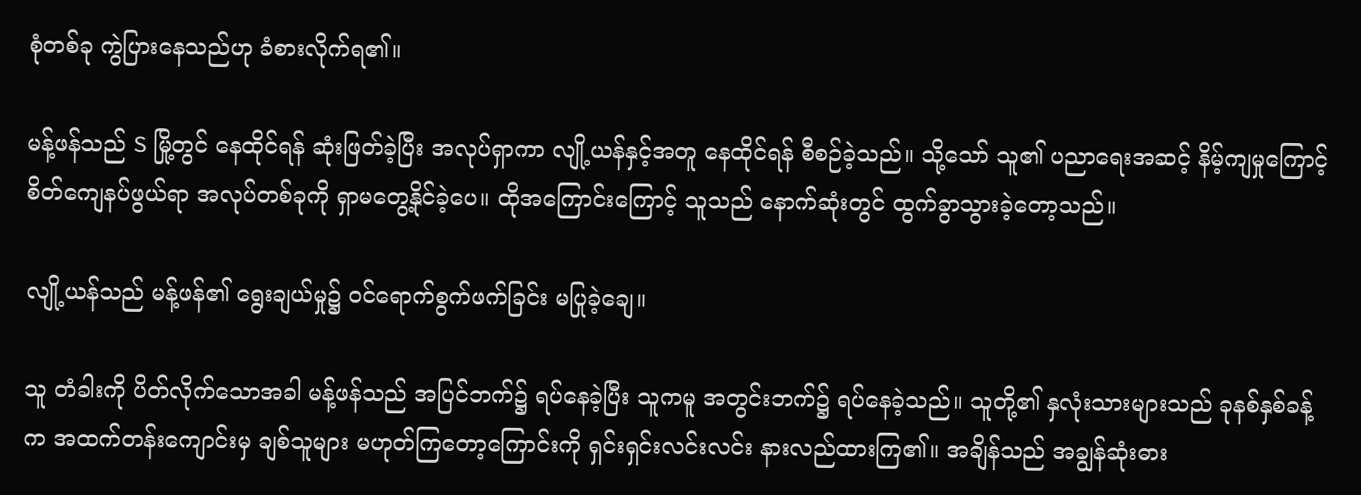စုံတစ်ခု ကွဲပြားနေသည်ဟု ခံစားလိုက်ရ၏။

မန့်ဖန်သည် S မြို့တွင် နေထိုင်ရန် ဆုံးဖြတ်ခဲ့ပြီး အလုပ်ရှာကာ လျို့ယန်နှင့်အတူ နေထိုင်ရန် စီစဉ်ခဲ့သည်။ သို့သော် သူ၏ ပညာရေးအဆင့် နိမ့်ကျမှုကြောင့် စိတ်ကျေနပ်ဖွယ်ရာ အလုပ်တစ်ခုကို ရှာမတွေ့နိုင်ခဲ့ပေ။ ထိုအကြောင်းကြောင့် သူသည် နောက်ဆုံးတွင် ထွက်ခွာသွားခဲ့တော့သည်။

လျို့ယန်သည် မန့်ဖန်၏ ရွေးချယ်မှု၌ ဝင်ရောက်စွက်ဖက်ခြင်း မပြုခဲ့ချေ။

သူ တံခါးကို ပိတ်လိုက်သောအခါ မန့်ဖန်သည် အပြင်ဘက်၌ ရပ်နေခဲ့ပြီး သူကမူ အတွင်းဘက်၌ ရပ်နေခဲ့သည်။ သူတို့၏ နှလုံးသားများသည် ခုနစ်နှစ်ခန့်က အထက်တန်းကျောင်းမှ ချစ်သူများ မဟုတ်ကြတော့ကြောင်းကို ရှင်းရှင်းလင်းလင်း နားလည်ထားကြ၏။ အချိန်သည် အချွန်ဆုံးဓား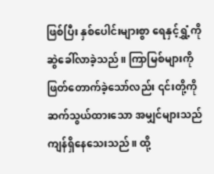ဖြစ်ပြီး နှစ်ပေါင်းများစွာ ရေနှင့်ရွှံ့ကို ဆွဲခေါ်လာခဲ့သည်။ ကြာမြစ်များကို ဖြတ်တောက်ခဲ့သော်လည်း ၎င်းတို့ကို ဆက်သွယ်ထားသော အမျှင်များသည် ကျန်ရှိနေသေးသည်။ ထို့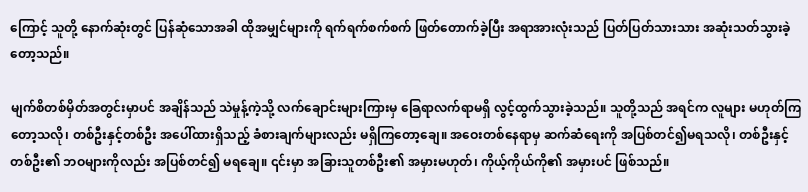ကြောင့် သူတို့ နောက်ဆုံးတွင် ပြန်ဆုံသောအခါ ထိုအမျှင်များကို ရက်ရက်စက်စက် ဖြတ်တောက်ခဲ့ပြီး အရာအားလုံးသည် ပြတ်ပြတ်သားသား အဆုံးသတ်သွားခဲ့တော့သည်။

မျက်စိတစ်မှိတ်အတွင်းမှာပင် အချိန်သည် သဲမှုန့်ကဲ့သို့ လက်ချောင်းများကြားမှ ခြေရာလက်ရာမရှိ လွင့်ထွက်သွားခဲ့သည်။ သူတို့သည် အရင်က လူများ မဟုတ်ကြတော့သလို၊ တစ်ဦးနှင့်တစ်ဦး အပေါ်ထားရှိသည့် ခံစားချက်များလည်း မရှိကြတော့ချေ။ အဝေးတစ်နေရာမှ ဆက်ဆံရေးကို အပြစ်တင်၍မရသလို၊ တစ်ဦးနှင့်တစ်ဦး၏ ဘဝများကိုလည်း အပြစ်တင်၍ မရချေ။ ၎င်းမှာ အခြားသူတစ်ဦး၏ အမှားမဟုတ်၊ ကိုယ့်ကိုယ်ကို၏ အမှားပင် ဖြစ်သည်။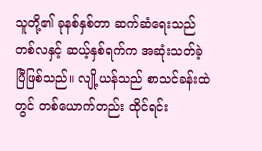သူတို့၏ ခုနစ်နှစ်တာ ဆက်ဆံရေးသည် တစ်လနှင့် ဆယ့်နှစ်ရက်က အဆုံးသတ်ခဲ့ပြီဖြစ်သည်။ လျို့ယန်သည် စာသင်ခန်းထဲတွင် တစ်ယောက်တည်း ထိုင်ရင်း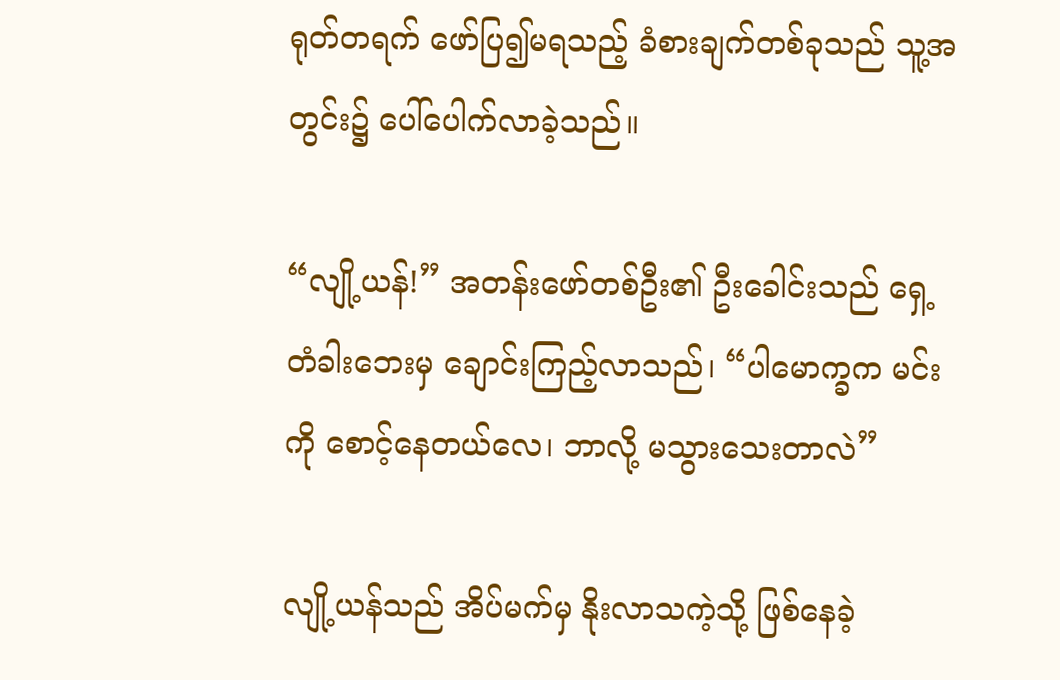ရုတ်တရက် ဖော်ပြ၍မရသည့် ခံစားချက်တစ်ခုသည် သူ့အတွင်း၌ ပေါ်ပေါက်လာခဲ့သည်။

“လျို့ယန်!” အတန်းဖော်တစ်ဦး၏ ဦးခေါင်းသည် ရှေ့တံခါးဘေးမှ ချောင်းကြည့်လာသည်၊ “ပါမောက္ခက မင်းကို စောင့်နေတယ်လေ၊ ဘာလို့ မသွားသေးတာလဲ”

လျို့ယန်သည် အိပ်မက်မှ နိုးလာသကဲ့သို့ ဖြစ်နေခဲ့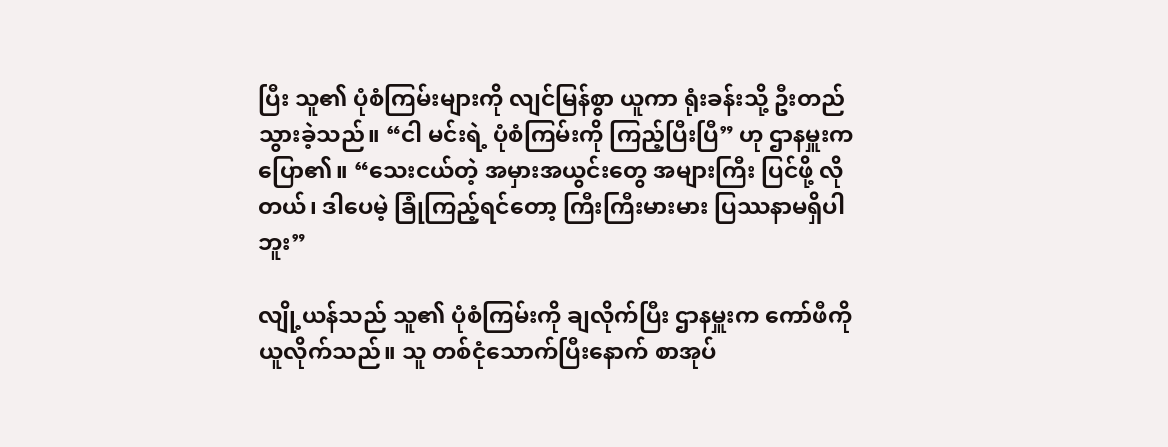ပြီး သူ၏ ပုံစံကြမ်းများကို လျင်မြန်စွာ ယူကာ ရုံးခန်းသို့ ဦးတည်သွားခဲ့သည်။ “ငါ မင်းရဲ့ ပုံစံကြမ်းကို ကြည့်ပြီးပြီ” ဟု ဌာနမှူးက ပြော၏။ “သေးငယ်တဲ့ အမှားအယွင်းတွေ အများကြီး ပြင်ဖို့ လိုတယ်၊ ဒါပေမဲ့ ခြုံကြည့်ရင်တော့ ကြီးကြီးမားမား ပြဿနာမရှိပါဘူး”

လျို့ယန်သည် သူ၏ ပုံစံကြမ်းကို ချလိုက်ပြီး ဌာနမှူးက ကော်ဖီကို ယူလိုက်သည်။ သူ တစ်ငုံသောက်ပြီးနောက် စာအုပ်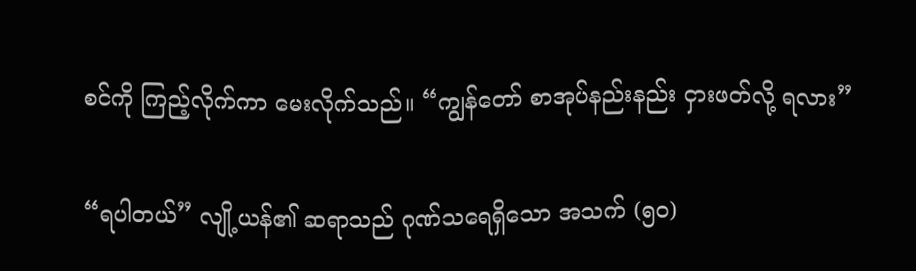စင်ကို ကြည့်လိုက်ကာ မေးလိုက်သည်။ “ကျွန်တော် စာအုပ်နည်းနည်း ငှားဖတ်လို့ ရလား”

“ရပါတယ်” လျို့ယန်၏ ဆရာသည် ဂုဏ်သရေရှိသော အသက် (၅၀)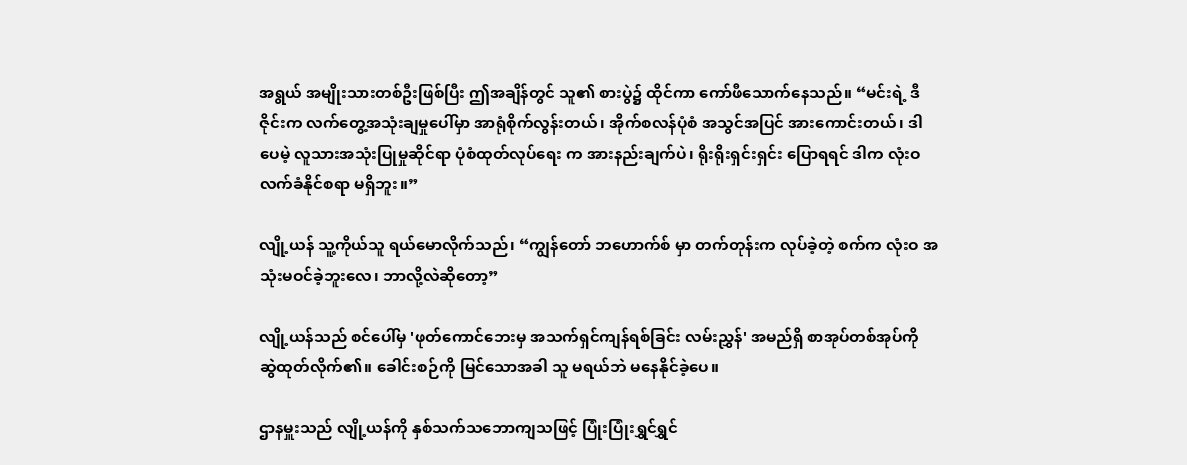အရွယ် အမျိုးသားတစ်ဦးဖြစ်ပြီး ဤအချိန်တွင် သူ၏ စားပွဲ၌ ထိုင်ကာ ကော်ဖီသောက်နေသည်။ “မင်းရဲ့ ဒီဇိုင်းက လက်တွေ့အသုံးချမှုပေါ်မှာ အာရုံစိုက်လွန်းတယ်၊ အိုက်စလန်ပုံစံ အသွင်အပြင် အားကောင်းတယ်၊ ဒါပေမဲ့ လူသားအသုံးပြုမှုဆိုင်ရာ ပုံစံထုတ်လုပ်ရေး က အားနည်းချက်ပဲ၊ ရိုးရိုးရှင်းရှင်း ပြောရရင် ဒါက လုံးဝ လက်ခံနိုင်စရာ မရှိဘူး။”

လျို့ယန် သူ့ကိုယ်သူ ရယ်မောလိုက်သည်၊ “ကျွန်တော် ဘဟောက်စ် မှာ တက်တုန်းက လုပ်ခဲ့တဲ့ စက်က လုံးဝ အသုံးမဝင်ခဲ့ဘူးလေ၊ ဘာလို့လဲဆိုတော့”

လျို့ယန်သည် စင်ပေါ်မှ 'ဖုတ်ကောင်ဘေးမှ အသက်ရှင်ကျန်ရစ်ခြင်း လမ်းညွှန်' အမည်ရှိ စာအုပ်တစ်အုပ်ကို ဆွဲထုတ်လိုက်၏။ ခေါင်းစဉ်ကို မြင်သောအခါ သူ မရယ်ဘဲ မနေနိုင်ခဲ့ပေ။

ဌာနမှူးသည် လျို့ယန်ကို နှစ်သက်သဘောကျသဖြင့် ပြုံးပြုံးရွှင်ရွှင်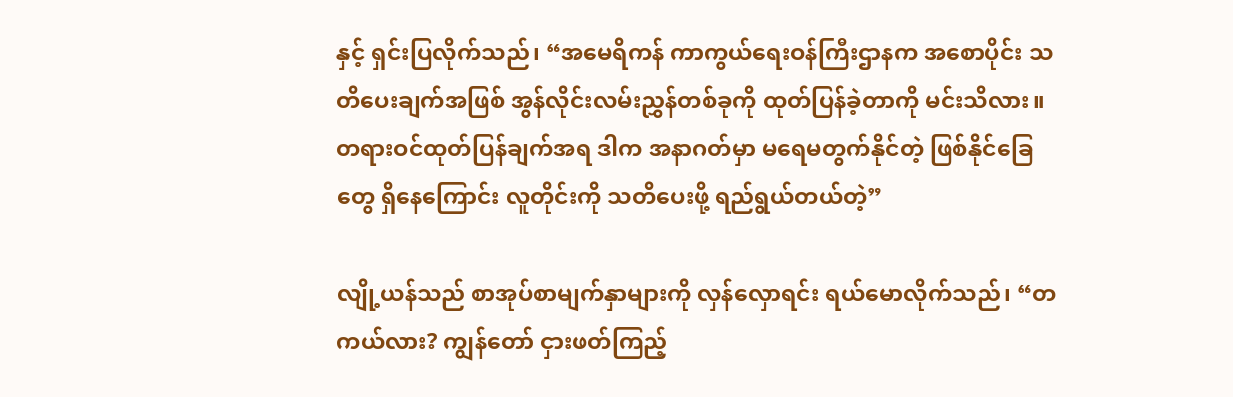နှင့် ရှင်းပြလိုက်သည်၊ “အမေရိကန် ကာကွယ်ရေးဝန်ကြီးဌာနက အစောပိုင်း သတိပေးချက်အဖြစ် အွန်လိုင်းလမ်းညွှန်တစ်ခုကို ထုတ်ပြန်ခဲ့တာကို မင်းသိလား။ တရားဝင်ထုတ်ပြန်ချက်အရ ဒါက အနာဂတ်မှာ မရေမတွက်နိုင်တဲ့ ဖြစ်နိုင်ခြေတွေ ရှိနေကြောင်း လူတိုင်းကို သတိပေးဖို့ ရည်ရွယ်တယ်တဲ့”

လျို့ယန်သည် စာအုပ်စာမျက်နှာများကို လှန်လှောရင်း ရယ်မောလိုက်သည်၊ “တကယ်လား? ကျွန်တော် ငှားဖတ်ကြည့်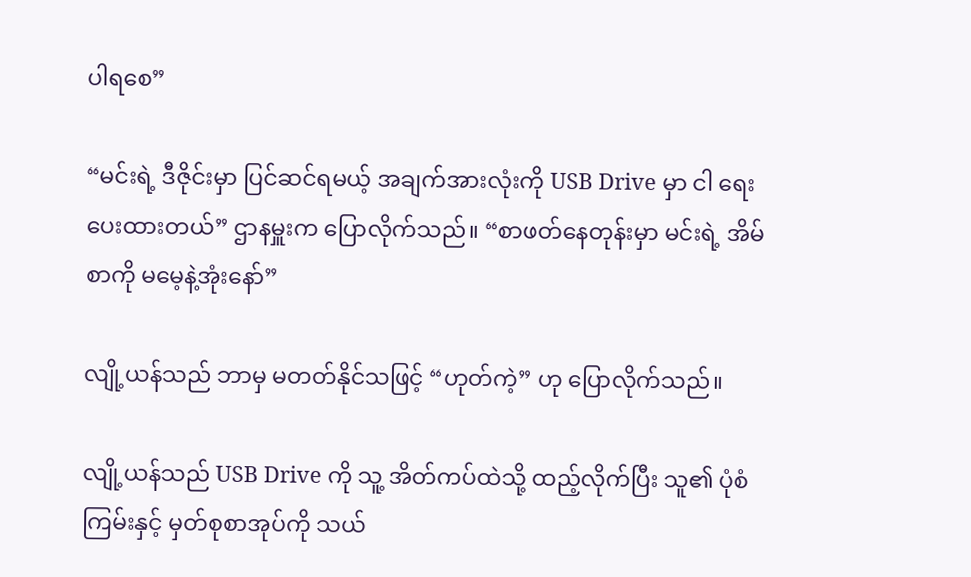ပါရစေ”

“မင်းရဲ့ ဒီဇိုင်းမှာ ပြင်ဆင်ရမယ့် အချက်အားလုံးကို USB Drive မှာ ငါ ရေးပေးထားတယ်” ဌာနမှူးက ပြောလိုက်သည်။ “စာဖတ်နေတုန်းမှာ မင်းရဲ့ အိမ်စာကို မမေ့နဲ့အုံးနော်”

လျို့ယန်သည် ဘာမှ မတတ်နိုင်သဖြင့် “ဟုတ်ကဲ့” ဟု ပြောလိုက်သည်။

လျို့ယန်သည် USB Drive ကို သူ့ အိတ်ကပ်ထဲသို့ ထည့်လိုက်ပြီး သူ၏ ပုံစံကြမ်းနှင့် မှတ်စုစာအုပ်ကို သယ်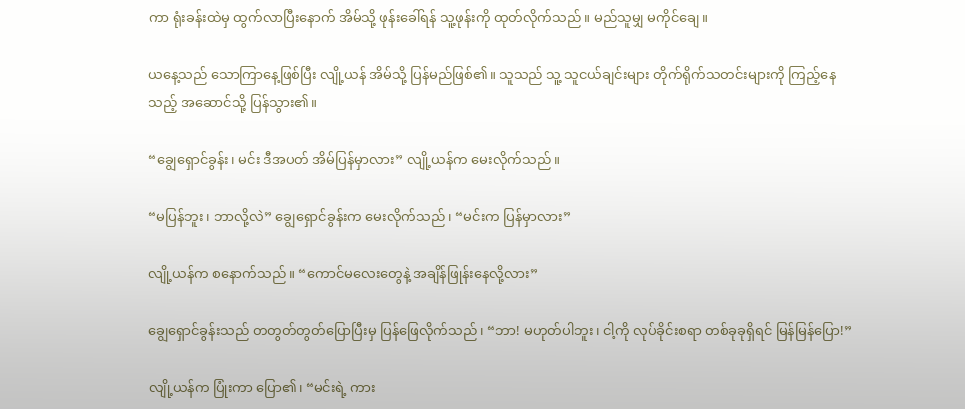ကာ ရုံးခန်းထဲမှ ထွက်လာပြီးနောက် အိမ်သို့ ဖုန်းခေါ်ရန် သူ့ဖုန်းကို ထုတ်လိုက်သည်။ မည်သူမျှ မကိုင်ချေ။

ယနေ့သည် သောကြာနေ့ဖြစ်ပြီး လျို့ယန် အိမ်သို့ ပြန်မည်ဖြစ်၏။ သူသည် သူ့ သူငယ်ချင်းများ တိုက်ရိုက်သတင်းများကို ကြည့်နေသည့် အဆောင်သို့ ပြန်သွား၏။

“ချွေရှောင်ခွန်း၊ မင်း ဒီအပတ် အိမ်ပြန်မှာလား” လျို့ယန်က မေးလိုက်သည်။

“မပြန်ဘူး၊ ဘာလို့လဲ” ချွေရှောင်ခွန်းက မေးလိုက်သည်၊ “မင်းက ပြန်မှာလား”

လျို့ယန်က စနောက်သည်။ “ကောင်မလေးတွေနဲ့ အချိန်ဖြုန်းနေလို့လား”

ချွေရှောင်ခွန်းသည် တတွတ်တွတ်ပြောပြီးမှ ပြန်ဖြေလိုက်သည်၊ “ဘာ! မဟုတ်ပါဘူး၊ ငါ့ကို လုပ်ခိုင်းစရာ တစ်ခုခုရှိရင် မြန်မြန်ပြော!”

လျို့ယန်က ပြုံးကာ ပြော၏၊ “မင်းရဲ့ ကား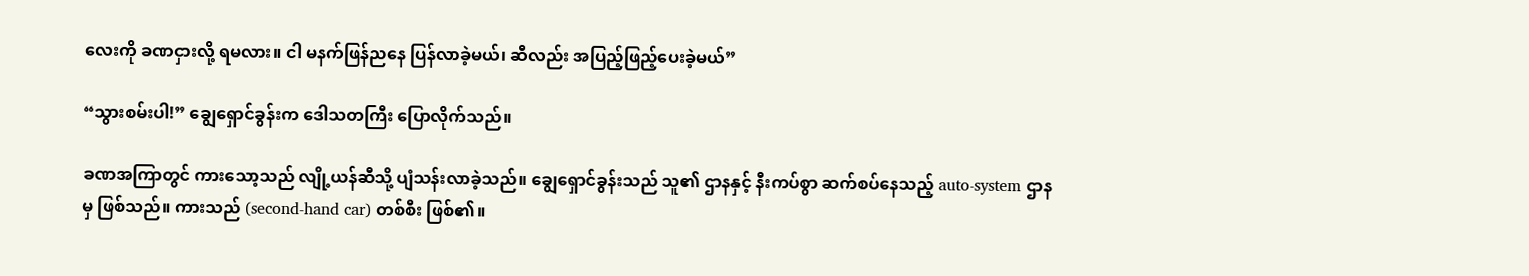လေးကို ခဏငှားလို့ ရမလား။ ငါ မနက်ဖြန်ညနေ ပြန်လာခဲ့မယ်၊ ဆီလည်း အပြည့်ဖြည့်ပေးခဲ့မယ်”

“သွားစမ်းပါ!” ချွေရှောင်ခွန်းက ဒေါသတကြီး ပြောလိုက်သည်။

ခဏအကြာတွင် ကားသော့သည် လျို့ယန်ဆီသို့ ပျံသန်းလာခဲ့သည်။ ချွေရှောင်ခွန်းသည် သူ၏ ဌာနနှင့် နီးကပ်စွာ ဆက်စပ်နေသည့် auto-system ဌာနမှ ဖြစ်သည်။ ကားသည် (second-hand car) တစ်စီး ဖြစ်၏။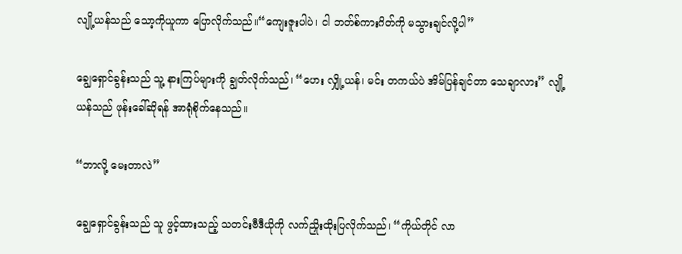လျို့ယန်သည် သော့ကိုယူကာ ပြောလိုက်သည်။“ကျေးဇူးပါပဲ၊ ငါ ဘတ်စ်ကားဂိတ်ကို မသွားချင်လို့ပါ”

ချွေရှောင်ခွန်းသည် သူ့ နားကြပ်များကို ချွတ်လိုက်သည်၊ “ဟေး လျှို့ယန်၊ မင်း တကယ်ပဲ အိမ်ပြန်ချင်တာ သေချာလား” လျို့ယန်သည် ဖုန်းခေါ်ဆိုရန် အာရုံစိုက်နေသည်။

“ဘာလို့ မေးတာလဲ”

ချွေရှောင်ခွန်းသည် သူ ဖွင့်ထားသည့် သတင်းဗီဒီယိုကို လက်ညှိုးထိုးပြလိုက်သည်၊ “ကိုယ်တိုင် လာ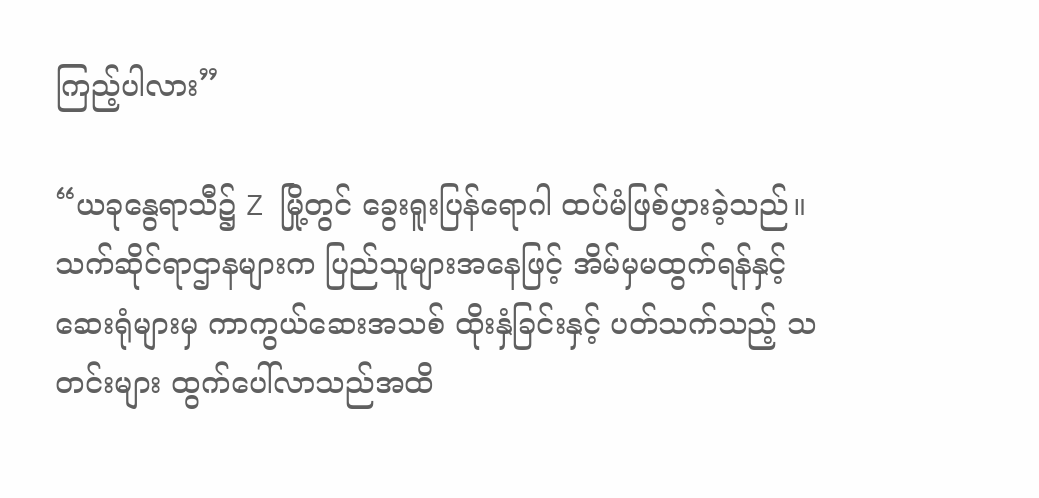ကြည့်ပါလား”

“ယခုနွေရာသီ၌ Z မြို့တွင် ခွေးရူးပြန်ရောဂါ ထပ်မံဖြစ်ပွားခဲ့သည်။ သက်ဆိုင်ရာဌာနများက ပြည်သူများအနေဖြင့် အိမ်မှမထွက်ရန်နှင့် ဆေးရုံများမှ ကာကွယ်ဆေးအသစ် ထိုးနှံခြင်းနှင့် ပတ်သက်သည့် သတင်းများ ထွက်ပေါ်လာသည်အထိ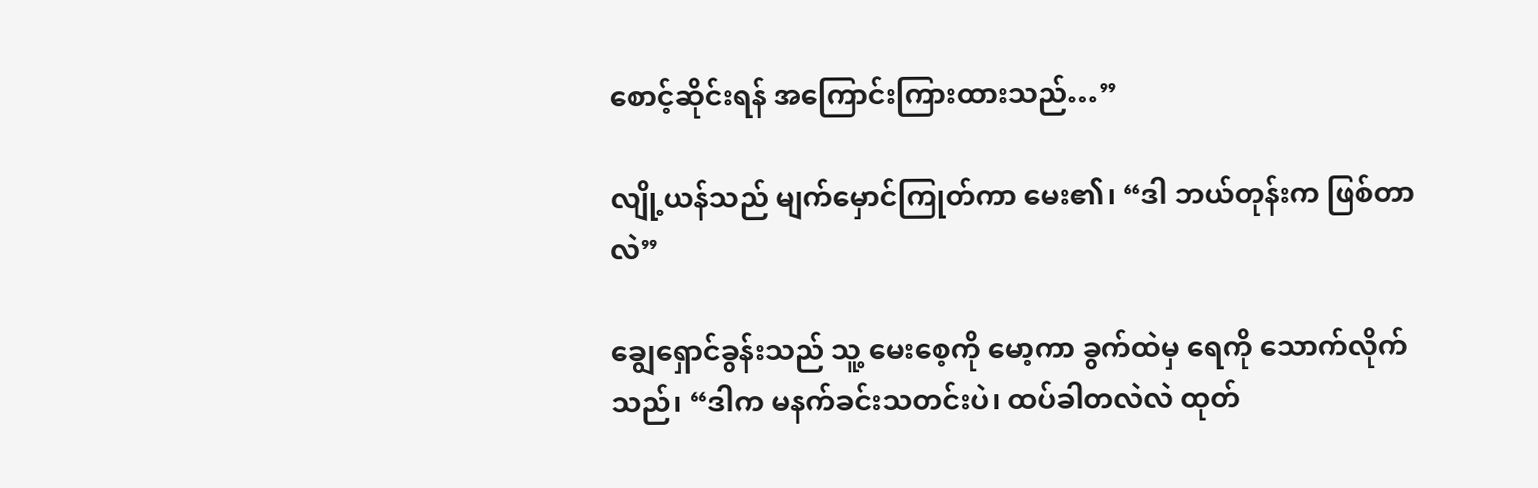စောင့်ဆိုင်းရန် အကြောင်းကြားထားသည်…”

လျို့ယန်သည် မျက်မှောင်ကြုတ်ကာ မေး၏၊ “ဒါ ဘယ်တုန်းက ဖြစ်တာလဲ”

ချွေရှောင်ခွန်းသည် သူ့ မေးစေ့ကို မော့ကာ ခွက်ထဲမှ ရေကို သောက်လိုက်သည်၊ “ဒါက မနက်ခင်းသတင်းပဲ၊ ထပ်ခါတလဲလဲ ထုတ်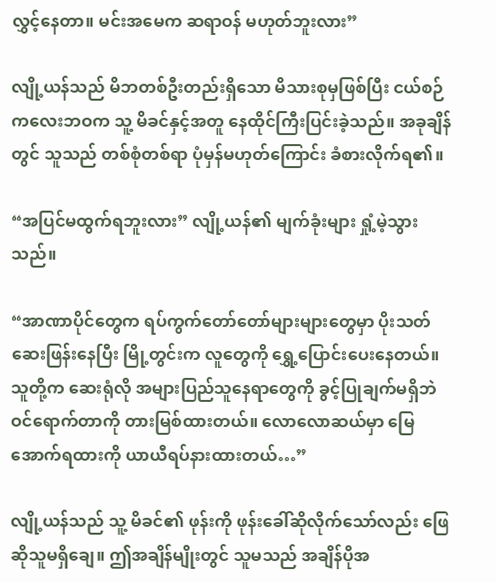လွှင့်နေတာ။ မင်းအမေက ဆရာဝန် မဟုတ်ဘူးလား”

လျို့ယန်သည် မိဘတစ်ဦးတည်းရှိသော မိသားစုမှဖြစ်ပြီး ငယ်စဉ်ကလေးဘဝက သူ့ မိခင်နှင့်အတူ နေထိုင်ကြီးပြင်းခဲ့သည်။ အခုချိန်တွင် သူသည် တစ်စုံတစ်ရာ ပုံမှန်မဟုတ်ကြောင်း ခံစားလိုက်ရ၏။

“အပြင်မထွက်ရဘူးလား” လျို့ယန်၏ မျက်ခုံးများ ရှုံ့မဲ့သွားသည်။

“အာဏာပိုင်တွေက ရပ်ကွက်တော်တော်များများတွေမှာ ပိုးသတ်ဆေးဖြန်းနေပြီး မြို့တွင်းက လူတွေကို ရွှေ့ပြောင်းပေးနေတယ်။ သူတို့က ဆေးရုံလို အများပြည်သူနေရာတွေကို ခွင့်ပြုချက်မရှိဘဲ ဝင်ရောက်တာကို တားမြစ်ထားတယ်။ လောလောဆယ်မှာ မြေအောက်ရထားကို ယာယီရပ်နားထားတယ်…”

လျို့ယန်သည် သူ့ မိခင်၏ ဖုန်းကို ဖုန်းခေါ်ဆိုလိုက်သော်လည်း ဖြေဆိုသူမရှိချေ။ ဤအချိန်မျိုးတွင် သူမသည် အချိန်ပိုအ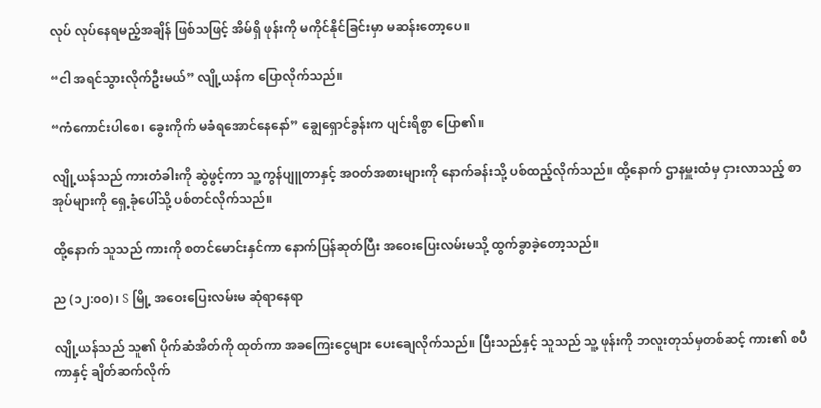လုပ် လုပ်နေရမည့်အချိန် ဖြစ်သဖြင့် အိမ်ရှိ ဖုန်းကို မကိုင်နိုင်ခြင်းမှာ မဆန်းတော့ပေ။

“ငါ အရင်သွားလိုက်ဦးမယ်” လျို့ယန်က ပြောလိုက်သည်။

“ကံကောင်းပါစေ၊ ခွေးကိုက် မခံရအောင်နေနော်” ချွေရှောင်ခွန်းက ပျင်းရိစွာ ပြော၏။

လျို့ယန်သည် ကားတံခါးကို ဆွဲဖွင့်ကာ သူ့ ကွန်ပျူတာနှင့် အဝတ်အစားများကို နောက်ခန်းသို့ ပစ်ထည့်လိုက်သည်။ ထို့နောက် ဌာနမှူးထံမှ ငှားလာသည့် စာအုပ်များကို ရှေ့ခုံပေါ်သို့ ပစ်တင်လိုက်သည်။

ထို့နောက် သူသည် ကားကို စတင်မောင်းနှင်ကာ နောက်ပြန်ဆုတ်ပြီး အဝေးပြေးလမ်းမသို့ ထွက်ခွာခဲ့တော့သည်။

ည (၁၂:၀၀)၊ S မြို့ အဝေးပြေးလမ်းမ ဆုံရာနေရာ

လျို့ယန်သည် သူ၏ ပိုက်ဆံအိတ်ကို ထုတ်ကာ အခကြေးငွေများ ပေးချေလိုက်သည်။ ပြီးသည်နှင့် သူသည် သူ့ ဖုန်းကို ဘလူးတုသ်မှတစ်ဆင့် ကား၏ စပီကာနှင့် ချိတ်ဆက်လိုက်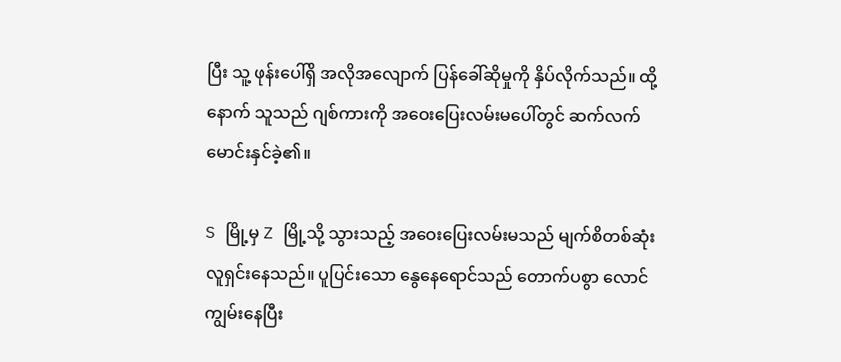ပြီး သူ့ ဖုန်းပေါ်ရှိ အလိုအလျောက် ပြန်ခေါ်ဆိုမှုကို နှိပ်လိုက်သည်။ ထို့နောက် သူသည် ဂျစ်ကားကို အဝေးပြေးလမ်းမပေါ်တွင် ဆက်လက် မောင်းနှင်ခဲ့၏။

S မြို့မှ Z မြို့သို့ သွားသည့် အဝေးပြေးလမ်းမသည် မျက်စိတစ်ဆုံး လူရှင်းနေသည်။ ပူပြင်းသော နွေနေရောင်သည် တောက်ပစွာ လောင်ကျွမ်းနေပြီး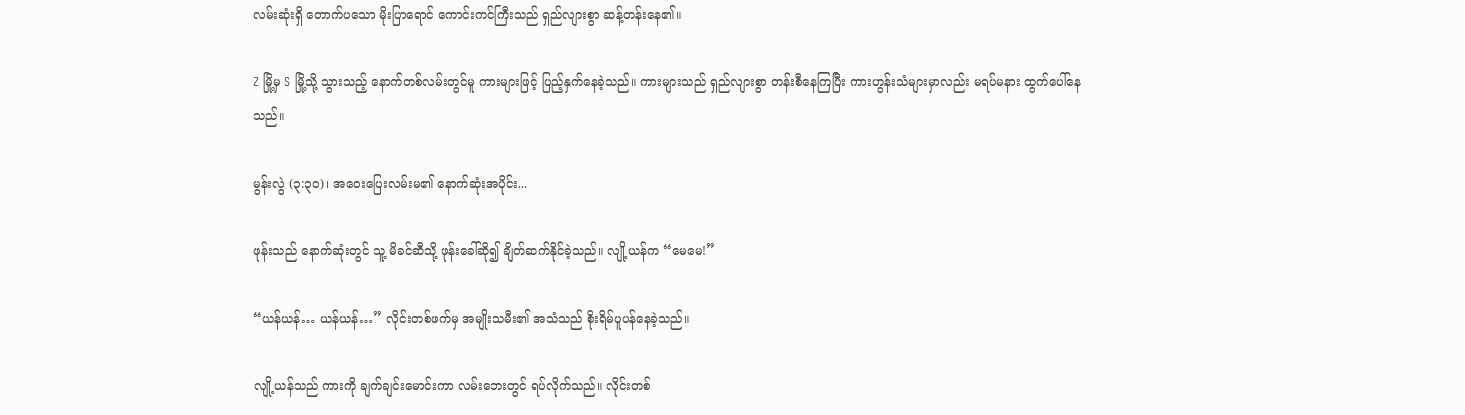လမ်းဆုံးရှိ တောက်ပသော မိုးပြာရောင် ကောင်းကင်ကြီးသည် ရှည်လျားစွာ ဆန့်တန်းနေ၏။

Z မြို့မှ S မြို့သို့ သွားသည့် နောက်တစ်လမ်းတွင်မူ ကားများဖြင့် ပြည့်နှက်နေခဲ့သည်။ ကားများသည် ရှည်လျားစွာ တန်းစီနေကြပြီး ကားဟွန်းသံများမှာလည်း မရပ်မနား ထွက်ပေါ်နေသည်။

မွန်းလွဲ (၃:၃၀)၊ အဝေးပြေးလမ်းမ၏ နောက်ဆုံးအပိုင်း...

ဖုန်းသည် နောက်ဆုံးတွင် သူ့ မိခင်ဆီသို့ ဖုန်းခေါ်ဆို၍ ချိတ်ဆက်နိုင်ခဲ့သည်။ လျို့ယန်က “မေမေ!”

“ယန်ယန်… ယန်ယန်…” လိုင်းတစ်ဖက်မှ အမျိုးသမီး၏ အသံသည် စိုးရိမ်ပူပန်နေခဲ့သည်။

လျို့ယန်သည် ကားကို ချက်ချင်းမောင်းကာ လမ်းဘေးတွင် ရပ်လိုက်သည်။ လိုင်းတစ်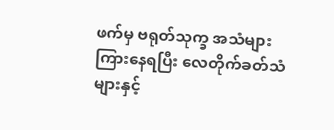ဖက်မှ ဗရုတ်သုက္ခ အသံများ ကြားနေရပြီး လေတိုက်ခတ်သံများနှင့်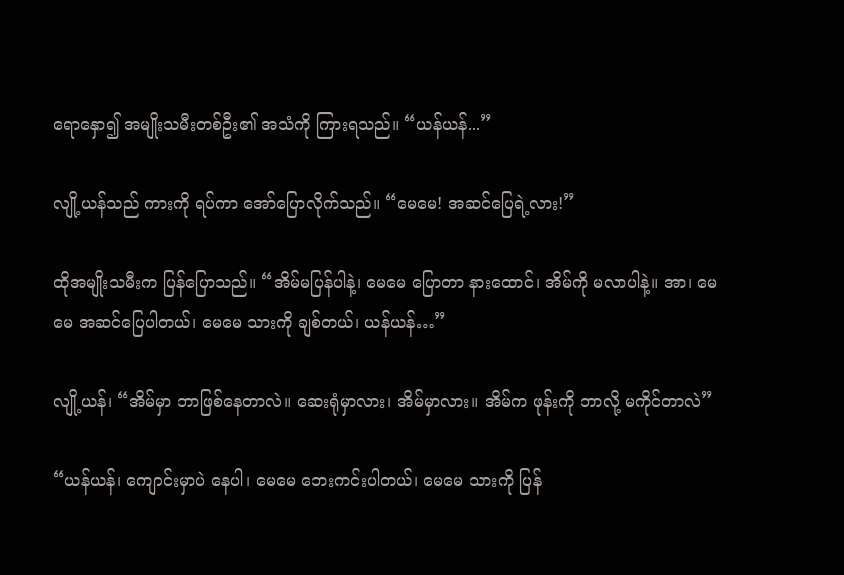ရောနှော၍ အမျိုးသမီးတစ်ဦး၏ အသံကို ကြားရသည်။ “ယန်ယန်...”

လျို့ယန်သည် ကားကို ရပ်ကာ အော်ပြောလိုက်သည်။ “မေမေ! အဆင်ပြေရဲ့လား!”

ထိုအမျိုးသမီးက ပြန်ပြောသည်။ “အိမ်မပြန်ပါနဲ့၊ မေမေ ပြောတာ နားထောင်၊ အိမ်ကို မလာပါနဲ့။ အာ၊ မေမေ အဆင်ပြေပါတယ်၊ မေမေ သားကို ချစ်တယ်၊ ယန်ယန်…”

လျို့ယန်၊ “အိမ်မှာ ဘာဖြစ်နေတာလဲ။ ဆေးရုံမှာလား၊ အိမ်မှာလား။ အိမ်က ဖုန်းကို ဘာလို့ မကိုင်တာလဲ”

“ယန်ယန်၊ ကျောင်းမှာပဲ နေပါ၊ မေမေ ဘေးကင်းပါတယ်၊ မေမေ သားကို ပြန်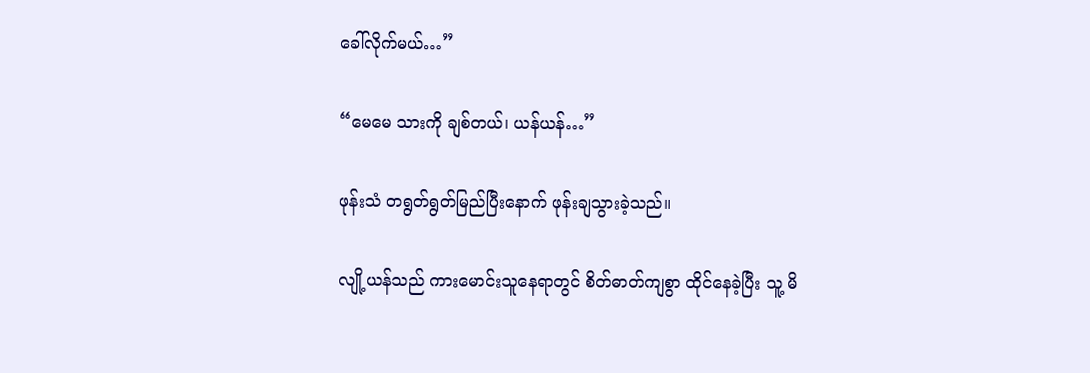ခေါ်လိုက်မယ်…”

“မေမေ သားကို ချစ်တယ်၊ ယန်ယန်…”

ဖုန်းသံ တရွတ်ရွတ်မြည်ပြီးနောက် ဖုန်းချသွားခဲ့သည်။

လျို့ယန်သည် ကားမောင်းသူနေရာတွင် စိတ်ဓာတ်ကျစွာ ထိုင်နေခဲ့ပြီး သူ့ မိ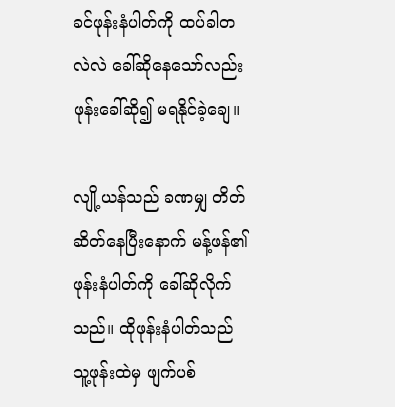ခင်ဖုန်းနံပါတ်ကို ထပ်ခါတလဲလဲ ခေါ်ဆိုနေသော်လည်း ဖုန်းခေါ်ဆို၍ မရနိုင်ခဲ့ချေ။

လျို့ယန်သည် ခဏမျှ တိတ်ဆိတ်နေပြီးနောက် မန့်ဖန်၏ ဖုန်းနံပါတ်ကို ခေါ်ဆိုလိုက်သည်။ ထိုဖုန်းနံပါတ်သည် သူ့ဖုန်းထဲမှ ဖျက်ပစ်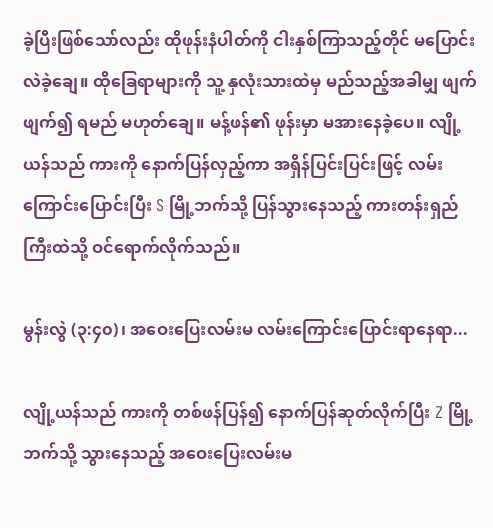ခဲ့ပြီးဖြစ်သော်လည်း ထိုဖုန်းနံပါတ်ကို ငါးနှစ်ကြာသည့်တိုင် မပြောင်းလဲခဲ့ချေ။ ထိုခြေရာများကို သူ့ နှလုံးသားထဲမှ မည်သည့်အခါမျှ ဖျက်ဖျက်၍ ရမည် မဟုတ်ချေ။ မန့်ဖန်၏ ဖုန်းမှာ မအားနေခဲ့ပေ။ လျို့ယန်သည် ကားကို နောက်ပြန်လှည့်ကာ အရှိန်ပြင်းပြင်းဖြင့် လမ်းကြောင်းပြောင်းပြီး S မြို့ဘက်သို့ ပြန်သွားနေသည့် ကားတန်းရှည်ကြီးထဲသို့ ဝင်ရောက်လိုက်သည်။

မွန်းလွဲ (၃:၄၀)၊ အဝေးပြေးလမ်းမ လမ်းကြောင်းပြောင်းရာနေရာ...

လျို့ယန်သည် ကားကို တစ်ဖန်ပြန်၍ နောက်ပြန်ဆုတ်လိုက်ပြီး Z မြို့ဘက်သို့ သွားနေသည့် အဝေးပြေးလမ်းမ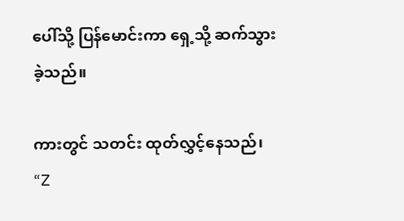ပေါ်သို့ ပြန်မောင်းကာ ရှေ့သို့ ဆက်သွားခဲ့သည်။

ကားတွင် သတင်း ထုတ်လွှင့်နေသည်၊ “Z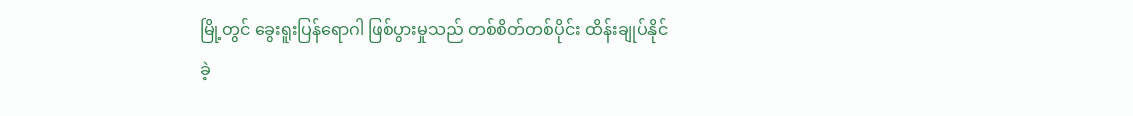မြို့တွင် ခွေးရူးပြန်ရောဂါ ဖြစ်ပွားမှုသည် တစ်စိတ်တစ်ပိုင်း ထိန်းချုပ်နိုင်ခဲ့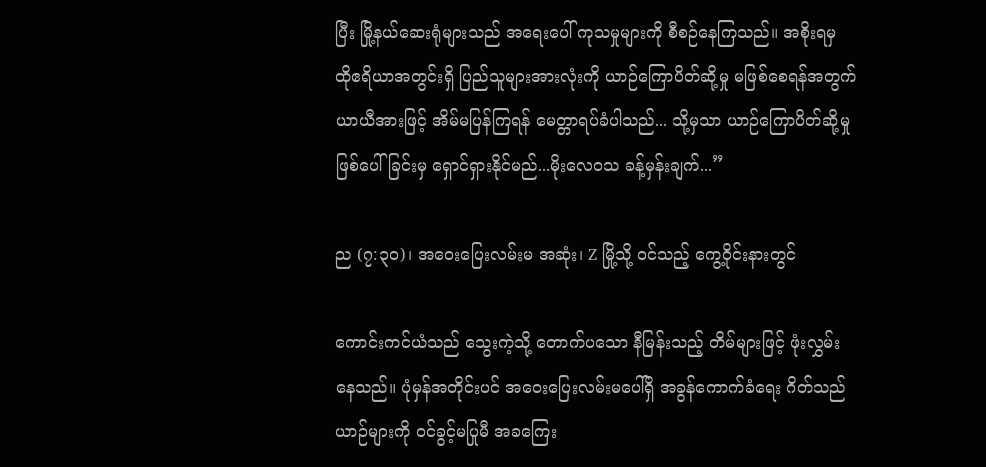ပြီး မြို့နယ်ဆေးရုံများသည် အရေးပေါ် ကုသမှုများကို စီစဉ်နေကြသည်။ အစိုးရမှ ထိုဧရိယာအတွင်းရှိ ပြည်သူများအားလုံးကို ယာဉ်ကြောပိတ်ဆို့မှု မဖြစ်စေရန်အတွက် ယာယီအားဖြင့် အိမ်မပြန်ကြရန် မေတ္တာရပ်ခံပါသည်... သို့မှသာ ယာဉ်ကြောပိတ်ဆို့မှု ဖြစ်ပေါ်ခြင်းမှ ရှောင်ရှားနိုင်မည်...မိုးလေဝသ ခန့်မှန်းချက်...”

ည (၇:၃၀)၊ အဝေးပြေးလမ်းမ အဆုံး၊ Z မြို့သို့ ဝင်သည့် ကွေ့ဝိုင်းနားတွင်

ကောင်းကင်ယံသည် သွေးကဲ့သို့ တောက်ပသော နီမြန်းသည့် တိမ်များဖြင့် ဖုံးလွှမ်းနေသည်။ ပုံမှန်အတိုင်းပင် အဝေးပြေးလမ်းမပေါ်ရှိ အခွန်ကောက်ခံရေး ဂိတ်သည် ယာဉ်များကို ဝင်ခွင့်မပြုမီ အခကြေး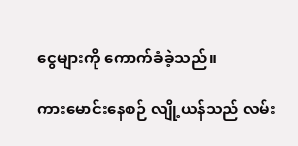ငွေများကို ကောက်ခံခဲ့သည်။

ကားမောင်းနေစဉ် လျို့ယန်သည် လမ်း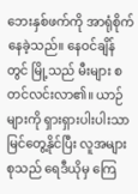ဘေးနှစ်ဖက်ကို အာရုံစိုက်နေခဲ့သည်။ နေဝင်ချိန်တွင် မြို့သည် မီးများ စတင်လင်းလာ၏။ ယာဉ်များကို ရှားရှားပါးပါးသာ မြင်တွေ့နိုင်ပြီး လူအများစုသည် ရေဒီယိုမှ ကြေ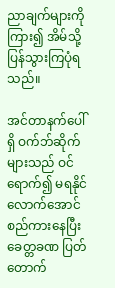ညာချက်များကို ကြား၍ အိမ်သို့ ပြန်သွားကြပုံရသည်။

အင်တာနက်ပေါ်ရှိ ဝက်ဘ်ဆိုက်များသည် ဝင်ရောက်၍ မရနိုင်လောက်အောင် စည်ကားနေပြီး ခေတ္တခဏ ပြတ်တောက်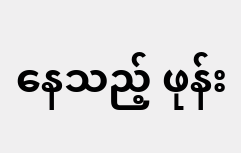နေသည့် ဖုန်း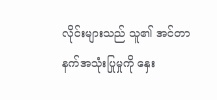လိုင်းများသည် သူ၏ အင်တာနက်အသုံးပြုမှုကို နှေး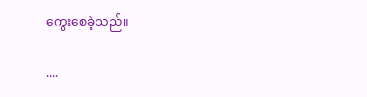ကွေးစေခဲ့သည်။

....